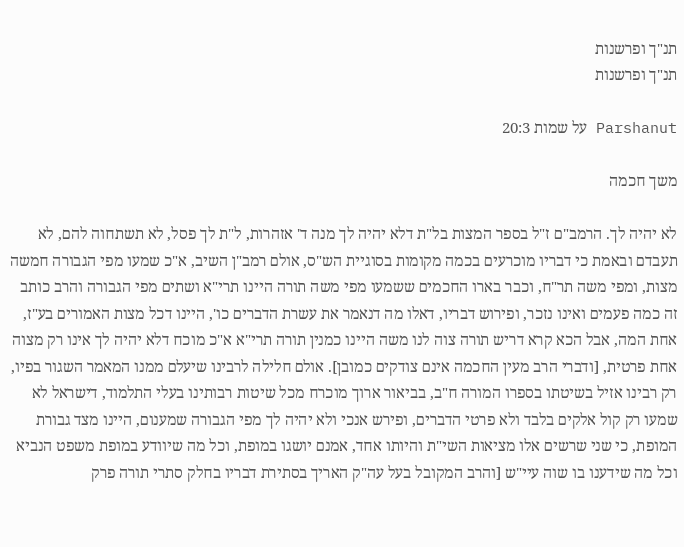תנ"ך ופרשנות
תנ"ך ופרשנות

Parshanut על שמות 20:3

משך חכמה

לא יהיה לך. הרמב"ם ז"ל בספר המצות בל"ת דלא יהיה לך מנה ד' אזהרות, ל"ת לך פסל, לא תשתחוה להם, לא תעבדם ובאמת כי דבריו מוכרעים בכמה מקומות בסוגיית הש"ס, אולם רמב"ן השיב, א"כ שמעו מפי הגבורה חמשה מצות, ומפי משה תר"ח, וכבר בארו החכמים ששמעו מפי משה תורה היינו תרי"א ושתים מפי הגבורה והרב כותב זה כמה פעמים ואינו נזכר, ופירוש דבריו, דאלו מה דנאמר את עשרת הדברים כו', היינו דכל מצות האמורים בע"ז, אחת המה, אבל הכא קרא דריש תורה צוה לנו משה היינו כמנין תורה תרי"א א"כ מוכח דלא יהיה לך אינו רק מצוה אחת פרטית, [ודברי הרב מעין החכמה אינם צודקים כמובן]. אולם חלילה לרבינו שיעלם ממנו המאמר השגור בפיו, רק רבינו אזיל בשיטתו בספרו המורה ח"ב, בביאור ארוך מוכרח מכל שיטות רבותינו בעלי התלמוד, דישראל לא שמעו רק קול אלקים בלבד ולא פרטי הדברים, ופירש אנכי ולא יהיה לך מפי הגבורה שמענום, היינו מצד גבורת המופת, כי שני שרשים אלו מציאות השי"ת והיותו אחד, אמנם יושגו במופת, וכל מה שיוודע במופת משפט הנביא וכל מה שידענו בו שוה עיי"ש [והרב המקובל בעל עה"ק האריך בסתירת דבריו בחלק סתרי תורה פרק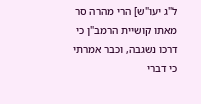ל"ג יעו"ש] הרי מהרה סר מאתו קושיית הרמב"ן כי דרכו נשגבה, וכבר אמרתי כי דברי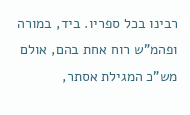רבינו בכל ספריו. ביד, במורה ופהמ"ש רוח אחת בהם, אולם מש"כ המגילת אסתר,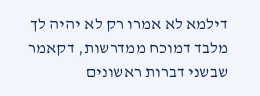דילמא לא אמרו רק לא יהיה לך מלבד דמוכח ממדרשות, דקאמר שבשני דברות ראשונים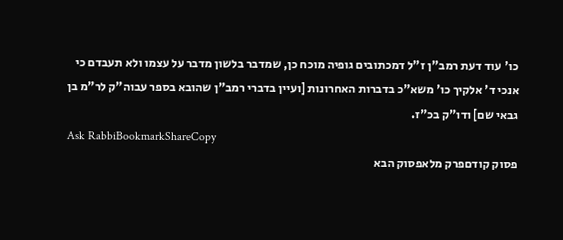כו' עוד דעת רמב"ן ז"ל דמכתובים גופיה מוכח כן, שמדבר בלשון מדבר על עצמו ולא תעבדם כי אנכי ד' אלקיך כו' משא"כ בדברות האחרונות [ועיין בדברי רמב"ן שהובא בספר עבוה"ק לר"מ בן גבאי שם] ודו"ק בכ"ז.
Ask RabbiBookmarkShareCopy
פסוק קודםפרק מלאפסוק הבא